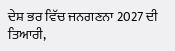ਦੇਸ਼ ਭਰ ਵਿੱਚ ਜਨਗਣਨਾ 2027 ਦੀ ਤਿਆਰੀ,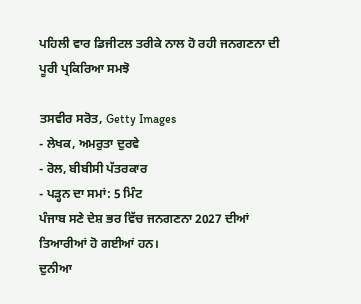ਪਹਿਲੀ ਵਾਰ ਡਿਜੀਟਲ ਤਰੀਕੇ ਨਾਲ ਹੋ ਰਹੀ ਜਨਗਣਨਾ ਦੀ ਪੂਰੀ ਪ੍ਰਕਿਰਿਆ ਸਮਝੋ

ਤਸਵੀਰ ਸਰੋਤ, Getty Images
- ਲੇਖਕ, ਅਮਰੁਤਾ ਦੁਰਵੇ
- ਰੋਲ, ਬੀਬੀਸੀ ਪੱਤਰਕਾਰ
- ਪੜ੍ਹਨ ਦਾ ਸਮਾਂ: 5 ਮਿੰਟ
ਪੰਜਾਬ ਸਣੇ ਦੇਸ਼ ਭਰ ਵਿੱਚ ਜਨਗਣਨਾ 2027 ਦੀਆਂ ਤਿਆਰੀਆਂ ਹੋ ਗਈਆਂ ਹਨ।
ਦੁਨੀਆ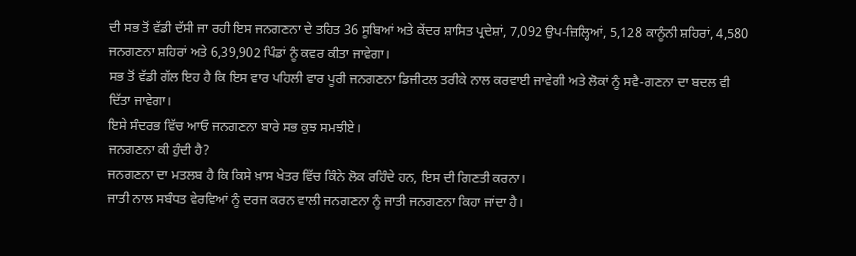ਦੀ ਸਭ ਤੋਂ ਵੱਡੀ ਦੱਸੀ ਜਾ ਰਹੀ ਇਸ ਜਨਗਣਨਾ ਦੇ ਤਹਿਤ 36 ਸੂਬਿਆਂ ਅਤੇ ਕੇਂਦਰ ਸ਼ਾਸਿਤ ਪ੍ਰਦੇਸ਼ਾਂ, 7,092 ਉਪ-ਜ਼ਿਲ੍ਹਿਆਂ, 5,128 ਕਾਨੂੰਨੀ ਸ਼ਹਿਰਾਂ, 4,580 ਜਨਗਣਨਾ ਸ਼ਹਿਰਾਂ ਅਤੇ 6,39,902 ਪਿੰਡਾਂ ਨੂੰ ਕਵਰ ਕੀਤਾ ਜਾਵੇਗਾ।
ਸਭ ਤੋਂ ਵੱਡੀ ਗੱਲ ਇਹ ਹੈ ਕਿ ਇਸ ਵਾਰ ਪਹਿਲੀ ਵਾਰ ਪੂਰੀ ਜਨਗਣਨਾ ਡਿਜੀਟਲ ਤਰੀਕੇ ਨਾਲ ਕਰਵਾਈ ਜਾਵੇਗੀ ਅਤੇ ਲੋਕਾਂ ਨੂੰ ਸਵੈ-ਗਣਨਾ ਦਾ ਬਦਲ ਵੀ ਦਿੱਤਾ ਜਾਵੇਗਾ।
ਇਸੇ ਸੰਦਰਭ ਵਿੱਚ ਆਓ ਜਨਗਣਨਾ ਬਾਰੇ ਸਭ ਕੁਝ ਸਮਝੀਏ।
ਜਨਗਣਨਾ ਕੀ ਹੁੰਦੀ ਹੈ?
ਜਨਗਣਨਾ ਦਾ ਮਤਲਬ ਹੈ ਕਿ ਕਿਸੇ ਖ਼ਾਸ ਖੇਤਰ ਵਿੱਚ ਕਿੰਨੇ ਲੋਕ ਰਹਿੰਦੇ ਹਨ, ਇਸ ਦੀ ਗਿਣਤੀ ਕਰਨਾ।
ਜਾਤੀ ਨਾਲ ਸਬੰਧਤ ਵੇਰਵਿਆਂ ਨੂੰ ਦਰਜ ਕਰਨ ਵਾਲੀ ਜਨਗਣਨਾ ਨੂੰ ਜਾਤੀ ਜਨਗਣਨਾ ਕਿਹਾ ਜਾਂਦਾ ਹੈ।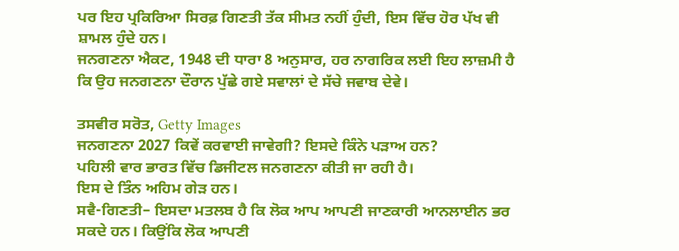ਪਰ ਇਹ ਪ੍ਰਕਿਰਿਆ ਸਿਰਫ਼ ਗਿਣਤੀ ਤੱਕ ਸੀਮਤ ਨਹੀਂ ਹੁੰਦੀ, ਇਸ ਵਿੱਚ ਹੋਰ ਪੱਖ ਵੀ ਸ਼ਾਮਲ ਹੁੰਦੇ ਹਨ।
ਜਨਗਣਨਾ ਐਕਟ, 1948 ਦੀ ਧਾਰਾ 8 ਅਨੁਸਾਰ, ਹਰ ਨਾਗਰਿਕ ਲਈ ਇਹ ਲਾਜ਼ਮੀ ਹੈ ਕਿ ਉਹ ਜਨਗਣਨਾ ਦੌਰਾਨ ਪੁੱਛੇ ਗਏ ਸਵਾਲਾਂ ਦੇ ਸੱਚੇ ਜਵਾਬ ਦੇਵੇ।

ਤਸਵੀਰ ਸਰੋਤ, Getty Images
ਜਨਗਣਨਾ 2027 ਕਿਵੇਂ ਕਰਵਾਈ ਜਾਵੇਗੀ? ਇਸਦੇ ਕਿੰਨੇ ਪੜਾਅ ਹਨ?
ਪਹਿਲੀ ਵਾਰ ਭਾਰਤ ਵਿੱਚ ਡਿਜੀਟਲ ਜਨਗਣਨਾ ਕੀਤੀ ਜਾ ਰਹੀ ਹੈ।
ਇਸ ਦੇ ਤਿੰਨ ਅਹਿਮ ਗੇੜ ਹਨ।
ਸਵੈ-ਗਿਣਤੀ– ਇਸਦਾ ਮਤਲਬ ਹੈ ਕਿ ਲੋਕ ਆਪ ਆਪਣੀ ਜਾਣਕਾਰੀ ਆਨਲਾਈਨ ਭਰ ਸਕਦੇ ਹਨ। ਕਿਉਂਕਿ ਲੋਕ ਆਪਣੀ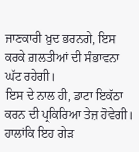ਜਾਣਕਾਰੀ ਖ਼ੁਦ ਭਰਨਗੇ, ਇਸ ਕਰਕੇ ਗ਼ਲਤੀਆਂ ਦੀ ਸੰਭਾਵਨਾ ਘੱਟ ਰਹੇਗੀ।
ਇਸ ਦੇ ਨਾਲ ਹੀ, ਡਾਟਾ ਇਕੱਠਾ ਕਰਨ ਦੀ ਪ੍ਰਕਿਰਿਆ ਤੇਜ਼ ਹੋਵੇਗੀ। ਹਾਲਾਂਕਿ ਇਹ ਗੇੜ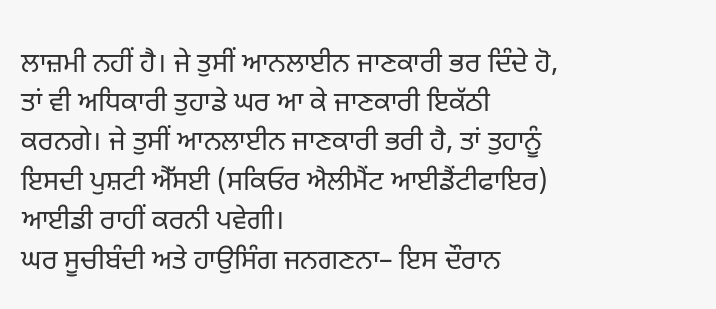ਲਾਜ਼ਮੀ ਨਹੀਂ ਹੈ। ਜੇ ਤੁਸੀਂ ਆਨਲਾਈਨ ਜਾਣਕਾਰੀ ਭਰ ਦਿੰਦੇ ਹੋ, ਤਾਂ ਵੀ ਅਧਿਕਾਰੀ ਤੁਹਾਡੇ ਘਰ ਆ ਕੇ ਜਾਣਕਾਰੀ ਇਕੱਠੀ ਕਰਨਗੇ। ਜੇ ਤੁਸੀਂ ਆਨਲਾਈਨ ਜਾਣਕਾਰੀ ਭਰੀ ਹੈ, ਤਾਂ ਤੁਹਾਨੂੰ ਇਸਦੀ ਪੁਸ਼ਟੀ ਐੱਸਈ (ਸਕਿਓਰ ਐਲੀਮੈਂਟ ਆਈਡੈਂਟੀਫਾਇਰ) ਆਈਡੀ ਰਾਹੀਂ ਕਰਨੀ ਪਵੇਗੀ।
ਘਰ ਸੂਚੀਬੰਦੀ ਅਤੇ ਹਾਉਸਿੰਗ ਜਨਗਣਨਾ– ਇਸ ਦੌਰਾਨ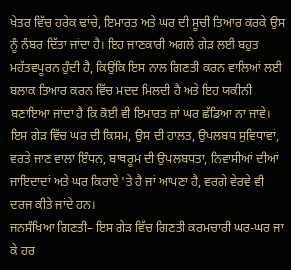ਖੇਤਰ ਵਿੱਚ ਹਰੇਕ ਢਾਂਚੇ, ਇਮਾਰਤ ਅਤੇ ਘਰ ਦੀ ਸੂਚੀ ਤਿਆਰ ਕਰਕੇ ਉਸ ਨੂੰ ਨੰਬਰ ਦਿੱਤਾ ਜਾਂਦਾ ਹੈ। ਇਹ ਜਾਣਕਾਰੀ ਅਗਲੇ ਗੇੜ ਲਈ ਬਹੁਤ ਮਹੱਤਵਪੂਰਨ ਹੁੰਦੀ ਹੈ, ਕਿਉਂਕਿ ਇਸ ਨਾਲ ਗਿਣਤੀ ਕਰਨ ਵਾਲਿਆਂ ਲਈ ਬਲਾਕ ਤਿਆਰ ਕਰਨ ਵਿੱਚ ਮਦਦ ਮਿਲਦੀ ਹੈ ਅਤੇ ਇਹ ਯਕੀਨੀ ਬਣਾਇਆ ਜਾਂਦਾ ਹੈ ਕਿ ਕੋਈ ਵੀ ਇਮਾਰਤ ਜਾਂ ਘਰ ਛੱਡਿਆ ਨਾ ਜਾਵੇ।
ਇਸ ਗੇੜ ਵਿੱਚ ਘਰ ਦੀ ਕਿਸਮ, ਉਸ ਦੀ ਹਾਲਤ, ਉਪਲਬਧ ਸੁਵਿਧਾਵਾਂ, ਵਰਤੇ ਜਾਣ ਵਾਲਾ ਇੰਧਨ, ਬਾਥਰੂਮ ਦੀ ਉਪਲਬਧਤਾ, ਨਿਵਾਸੀਆਂ ਦੀਆਂ ਜਾਇਦਾਦਾਂ ਅਤੇ ਘਰ ਕਿਰਾਏ 'ਤੇ ਹੈ ਜਾਂ ਆਪਣਾ ਹੈ, ਵਰਗੇ ਵੇਰਵੇ ਵੀ ਦਰਜ ਕੀਤੇ ਜਾਂਦੇ ਹਨ।
ਜਨਸੰਖਿਆ ਗਿਣਤੀ– ਇਸ ਗੇੜ ਵਿੱਚ ਗਿਣਤੀ ਕਰਮਚਾਰੀ ਘਰ-ਘਰ ਜਾ ਕੇ ਹਰ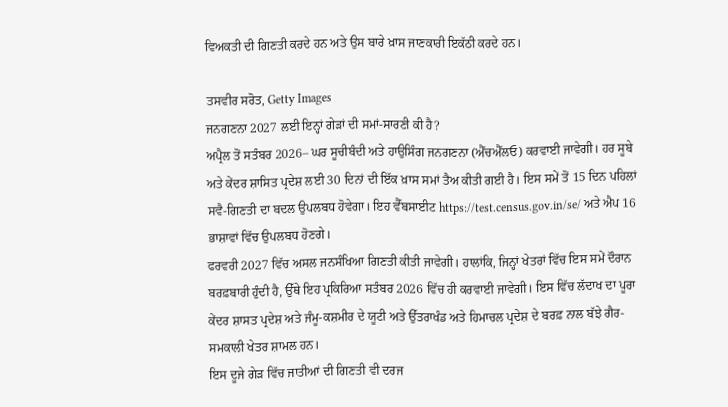ਵਿਅਕਤੀ ਦੀ ਗਿਣਤੀ ਕਰਦੇ ਹਨ ਅਤੇ ਉਸ ਬਾਰੇ ਖ਼ਾਸ ਜਾਣਕਾਰੀ ਇਕੱਠੀ ਕਰਦੇ ਹਨ।

ਤਸਵੀਰ ਸਰੋਤ, Getty Images
ਜਨਗਣਨਾ 2027 ਲਈ ਇਨ੍ਹਾਂ ਗੇੜਾਂ ਦੀ ਸਮਾਂ-ਸਾਰਣੀ ਕੀ ਹੈ?
ਅਪ੍ਰੈਲ ਤੋਂ ਸਤੰਬਰ 2026– ਘਰ ਸੂਚੀਬੰਦੀ ਅਤੇ ਹਾਉਸਿੰਗ ਜਨਗਣਨਾ (ਐੱਚਐੱਲਓ) ਕਰਵਾਈ ਜਾਵੇਗੀ। ਹਰ ਸੂਬੇ ਅਤੇ ਕੇਂਦਰ ਸ਼ਾਸਿਤ ਪ੍ਰਦੇਸ਼ ਲਈ 30 ਦਿਨਾਂ ਦੀ ਇੱਕ ਖ਼ਾਸ ਸਮਾਂ ਤੈਅ ਕੀਤੀ ਗਈ ਹੈ। ਇਸ ਸਮੇਂ ਤੋਂ 15 ਦਿਨ ਪਹਿਲਾਂ ਸਵੈ-ਗਿਣਤੀ ਦਾ ਬਦਲ ਉਪਲਬਧ ਹੋਵੇਗਾ। ਇਹ ਵੈੱਬਸਾਈਟ https://test.census.gov.in/se/ ਅਤੇ ਐਪ 16 ਭਾਸ਼ਾਵਾਂ ਵਿੱਚ ਉਪਲਬਧ ਹੋਣਗੇ।
ਫਰਵਰੀ 2027 ਵਿੱਚ ਅਸਲ ਜਨਸੰਖਿਆ ਗਿਣਤੀ ਕੀਤੀ ਜਾਵੇਗੀ। ਹਾਲਾਂਕਿ, ਜਿਨ੍ਹਾਂ ਖੇਤਰਾਂ ਵਿੱਚ ਇਸ ਸਮੇਂ ਦੌਰਾਨ ਬਰਫ਼ਬਾਰੀ ਹੁੰਦੀ ਹੈ, ਉੱਥੇ ਇਹ ਪ੍ਰਕਿਰਿਆ ਸਤੰਬਰ 2026 ਵਿੱਚ ਹੀ ਕਰਵਾਈ ਜਾਵੇਗੀ। ਇਸ ਵਿੱਚ ਲੱਦਾਖ ਦਾ ਪੂਰਾ ਕੇਂਦਰ ਸ਼ਾਸਤ ਪ੍ਰਦੇਸ਼ ਅਤੇ ਜੰਮੂ-ਕਸ਼ਮੀਰ ਦੇ ਯੂਟੀ ਅਤੇ ਉੱਤਰਾਖੰਡ ਅਤੇ ਹਿਮਾਚਲ ਪ੍ਰਦੇਸ਼ ਦੇ ਬਰਫ਼ ਨਾਲ ਬੱਝੇ ਗੈਰ-ਸਮਕਾਲੀ ਖੇਤਰ ਸ਼ਾਮਲ ਹਨ।
ਇਸ ਦੂਜੇ ਗੇੜ ਵਿੱਚ ਜਾਤੀਆਂ ਦੀ ਗਿਣਤੀ ਵੀ ਦਰਜ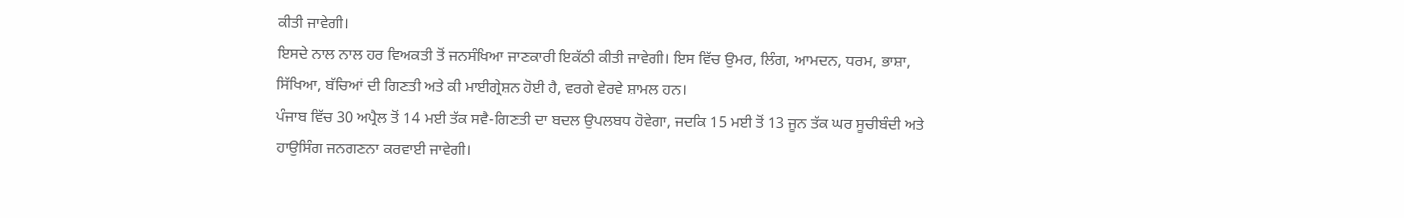ਕੀਤੀ ਜਾਵੇਗੀ।
ਇਸਦੇ ਨਾਲ ਨਾਲ ਹਰ ਵਿਅਕਤੀ ਤੋਂ ਜਨਸੰਖਿਆ ਜਾਣਕਾਰੀ ਇਕੱਠੀ ਕੀਤੀ ਜਾਵੇਗੀ। ਇਸ ਵਿੱਚ ਉਮਰ, ਲਿੰਗ, ਆਮਦਨ, ਧਰਮ, ਭਾਸ਼ਾ, ਸਿੱਖਿਆ, ਬੱਚਿਆਂ ਦੀ ਗਿਣਤੀ ਅਤੇ ਕੀ ਮਾਈਗ੍ਰੇਸ਼ਨ ਹੋਈ ਹੈ, ਵਰਗੇ ਵੇਰਵੇ ਸ਼ਾਮਲ ਹਨ।
ਪੰਜਾਬ ਵਿੱਚ 30 ਅਪ੍ਰੈਲ ਤੋਂ 14 ਮਈ ਤੱਕ ਸਵੈ-ਗਿਣਤੀ ਦਾ ਬਦਲ ਉਪਲਬਧ ਹੋਵੇਗਾ, ਜਦਕਿ 15 ਮਈ ਤੋਂ 13 ਜੂਨ ਤੱਕ ਘਰ ਸੂਚੀਬੰਦੀ ਅਤੇ ਹਾਉਸਿੰਗ ਜਨਗਣਨਾ ਕਰਵਾਈ ਜਾਵੇਗੀ।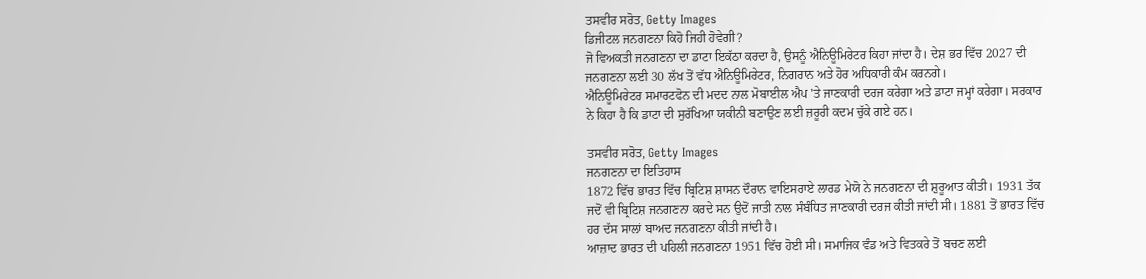ਤਸਵੀਰ ਸਰੋਤ, Getty Images
ਡਿਜੀਟਲ ਜਨਗਣਨਾ ਕਿਹੋ ਜਿਹੀ ਹੋਵੇਗੀ?
ਜੋ ਵਿਅਕਤੀ ਜਨਗਣਨਾ ਦਾ ਡਾਟਾ ਇਕੱਠਾ ਕਰਦਾ ਹੈ, ਉਸਨੂੰ ਐਨਿਊਮਿਰੇਟਰ ਕਿਹਾ ਜਾਂਦਾ ਹੈ। ਦੇਸ਼ ਭਰ ਵਿੱਚ 2027 ਦੀ ਜਨਗਣਨਾ ਲਈ 30 ਲੱਖ ਤੋਂ ਵੱਧ ਐਨਿਊਮਿਰੇਟਰ, ਨਿਗਰਾਨ ਅਤੇ ਹੋਰ ਅਧਿਕਾਰੀ ਕੰਮ ਕਰਨਗੇ।
ਐਨਿਊਮਿਰੇਟਰ ਸਮਾਰਟਫੋਨ ਦੀ ਮਦਦ ਨਾਲ ਮੋਬਾਈਲ ਐਪ 'ਤੇ ਜਾਣਕਾਰੀ ਦਰਜ ਕਰੇਗਾ ਅਤੇ ਡਾਟਾ ਜਮ੍ਹਾਂ ਕਰੇਗਾ। ਸਰਕਾਰ ਨੇ ਕਿਹਾ ਹੈ ਕਿ ਡਾਟਾ ਦੀ ਸੁਰੱਖਿਆ ਯਕੀਨੀ ਬਣਾਉਣ ਲਈ ਜ਼ਰੂਰੀ ਕਦਮ ਚੁੱਕੇ ਗਏ ਹਨ।

ਤਸਵੀਰ ਸਰੋਤ, Getty Images
ਜਨਗਣਨਾ ਦਾ ਇਤਿਹਾਸ
1872 ਵਿੱਚ ਭਾਰਤ ਵਿੱਚ ਬ੍ਰਿਟਿਸ਼ ਸ਼ਾਸਨ ਦੌਰਾਨ ਵਾਇਸਰਾਏ ਲਾਰਡ ਮੇਯੋ ਨੇ ਜਨਗਣਨਾ ਦੀ ਸ਼ੁਰੂਆਤ ਕੀਤੀ। 1931 ਤੱਕ ਜਦੋਂ ਵੀ ਬ੍ਰਿਟਿਸ਼ ਜਨਗਣਨਾ ਕਰਦੇ ਸਨ ਉਦੋਂ ਜਾਤੀ ਨਾਲ ਸੰਬੰਧਿਤ ਜਾਣਕਾਰੀ ਦਰਜ ਕੀਤੀ ਜਾਂਦੀ ਸੀ। 1881 ਤੋਂ ਭਾਰਤ ਵਿੱਚ ਹਰ ਦੱਸ ਸਾਲਾਂ ਬਾਅਦ ਜਨਗਣਨਾ ਕੀਤੀ ਜਾਂਦੀ ਹੈ।
ਆਜ਼ਾਦ ਭਾਰਤ ਦੀ ਪਹਿਲੀ ਜਨਗਣਨਾ 1951 ਵਿੱਚ ਹੋਈ ਸੀ। ਸਮਾਜਿਕ ਵੰਡ ਅਤੇ ਵਿਤਕਰੇ ਤੋਂ ਬਚਣ ਲਈ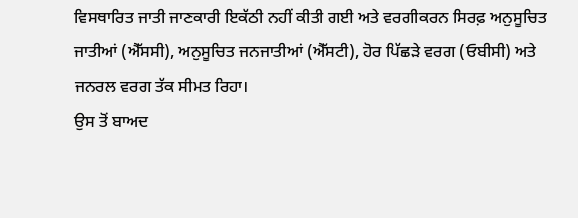ਵਿਸਥਾਰਿਤ ਜਾਤੀ ਜਾਣਕਾਰੀ ਇਕੱਠੀ ਨਹੀਂ ਕੀਤੀ ਗਈ ਅਤੇ ਵਰਗੀਕਰਨ ਸਿਰਫ਼ ਅਨੁਸੂਚਿਤ ਜਾਤੀਆਂ (ਐੱਸਸੀ), ਅਨੁਸੂਚਿਤ ਜਨਜਾਤੀਆਂ (ਐੱਸਟੀ), ਹੋਰ ਪਿੱਛੜੇ ਵਰਗ (ਓਬੀਸੀ) ਅਤੇ ਜਨਰਲ ਵਰਗ ਤੱਕ ਸੀਮਤ ਰਿਹਾ।
ਉਸ ਤੋਂ ਬਾਅਦ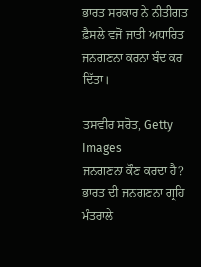ਭਾਰਤ ਸਰਕਾਰ ਨੇ ਨੀਤੀਗਤ ਫ਼ੈਸਲੇ ਵਜੋਂ ਜਾਤੀ ਅਧਾਰਿਤ ਜਨਗਣਨਾ ਕਰਨਾ ਬੰਦ ਕਰ ਦਿੱਤਾ।

ਤਸਵੀਰ ਸਰੋਤ, Getty Images
ਜਨਗਣਨਾ ਕੌਣ ਕਰਦਾ ਹੈ?
ਭਾਰਤ ਦੀ ਜਨਗਣਨਾ ਗ੍ਰਹਿ ਮੰਤਰਾਲੇ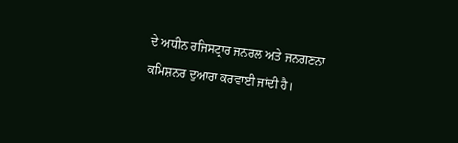ਦੇ ਅਧੀਨ ਰਜਿਸਟ੍ਰਾਰ ਜਨਰਲ ਅਤੇ ਜਨਗਣਨਾ ਕਮਿਸ਼ਨਰ ਦੁਆਰਾ ਕਰਵਾਈ ਜਾਂਦੀ ਹੈ।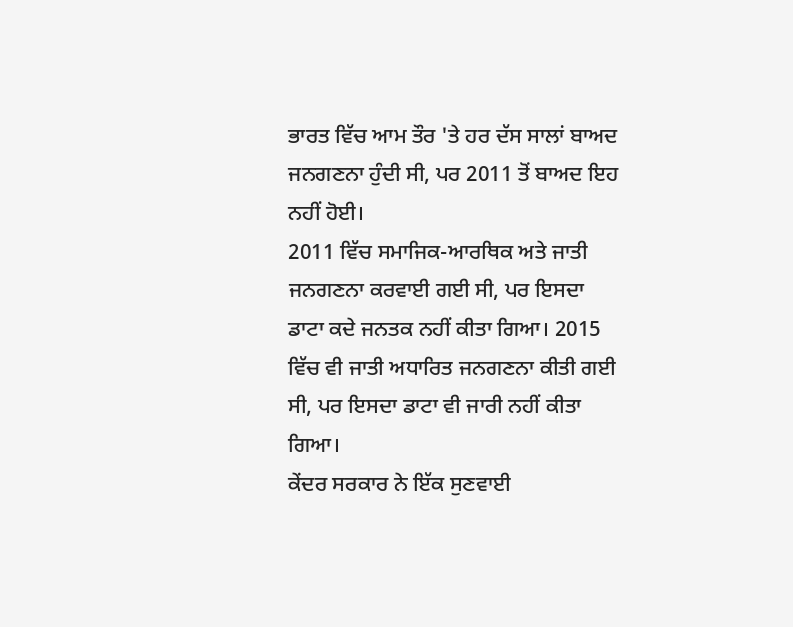ਭਾਰਤ ਵਿੱਚ ਆਮ ਤੌਰ 'ਤੇ ਹਰ ਦੱਸ ਸਾਲਾਂ ਬਾਅਦ ਜਨਗਣਨਾ ਹੁੰਦੀ ਸੀ, ਪਰ 2011 ਤੋਂ ਬਾਅਦ ਇਹ ਨਹੀਂ ਹੋਈ।
2011 ਵਿੱਚ ਸਮਾਜਿਕ-ਆਰਥਿਕ ਅਤੇ ਜਾਤੀ ਜਨਗਣਨਾ ਕਰਵਾਈ ਗਈ ਸੀ, ਪਰ ਇਸਦਾ ਡਾਟਾ ਕਦੇ ਜਨਤਕ ਨਹੀਂ ਕੀਤਾ ਗਿਆ। 2015 ਵਿੱਚ ਵੀ ਜਾਤੀ ਅਧਾਰਿਤ ਜਨਗਣਨਾ ਕੀਤੀ ਗਈ ਸੀ, ਪਰ ਇਸਦਾ ਡਾਟਾ ਵੀ ਜਾਰੀ ਨਹੀਂ ਕੀਤਾ ਗਿਆ।
ਕੇਂਦਰ ਸਰਕਾਰ ਨੇ ਇੱਕ ਸੁਣਵਾਈ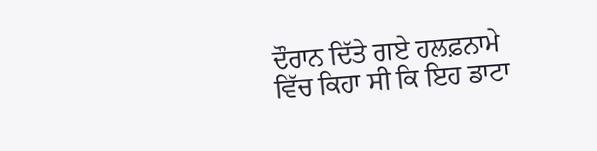ਦੌਰਾਨ ਦਿੱਤੇ ਗਏ ਹਲਫ਼ਨਾਮੇ ਵਿੱਚ ਕਿਹਾ ਸੀ ਕਿ ਇਹ ਡਾਟਾ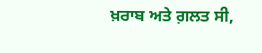ਖ਼ਰਾਬ ਅਤੇ ਗ਼ਲਤ ਸੀ,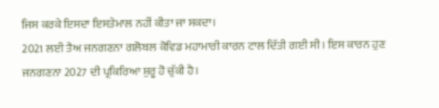ਜਿਸ ਕਰਕੇ ਇਸਦਾ ਇਸਤੇਮਾਲ ਨਹੀਂ ਕੀਤਾ ਜਾ ਸਕਦਾ।
2021 ਲਈ ਤੈਅ ਜਨਗਣਨਾ ਗਲੋਬਲ ਕੋਵਿਡ ਮਹਾਮਾਰੀ ਕਾਰਨ ਟਾਲ ਦਿੱਤੀ ਗਈ ਸੀ। ਇਸ ਕਾਰਨ ਹੁਣ ਜਨਗਣਨਾ 2027 ਦੀ ਪ੍ਰਕਿਰਿਆ ਸ਼ੁਰੂ ਹੋ ਚੁੱਕੀ ਹੈ।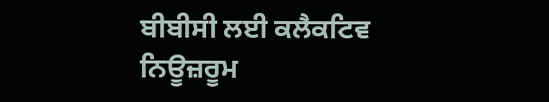ਬੀਬੀਸੀ ਲਈ ਕਲੈਕਟਿਵ ਨਿਊਜ਼ਰੂਮ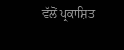ਵੱਲੋਂ ਪ੍ਰਕਾਸ਼ਿਤ